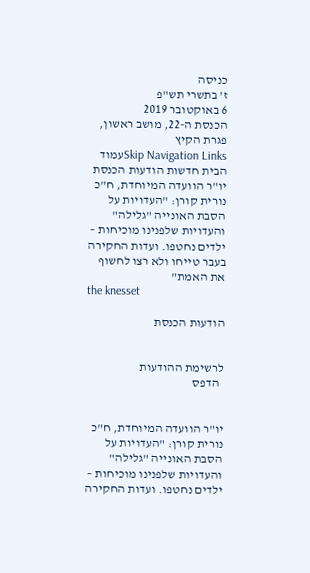כניסה
ז' בתשרי תש"פ
6 באוקטובר 2019
הכנסת ה-22, מושב ראשון, פגרת הקיץ
Skip Navigation Linksעמוד הבית חדשות הודעות הכנסת יו"ר הוועדה המיוחדת, ח"כ נורית קורן: "העדויות על הסבת האונייה "גלילה" והעדויות שלפנינו מוכיחות – ילדים נחטפו. ועדות החקירה בעבר טייחו ולא רצו לחשוף את האמת"
the knesset

הודעות הכנסת


לרשימת ההודעות
  הדפס


יו"ר הוועדה המיוחדת, ח"כ נורית קורן: "העדויות על הסבת האונייה "גלילה" והעדויות שלפנינו מוכיחות – ילדים נחטפו. ועדות החקירה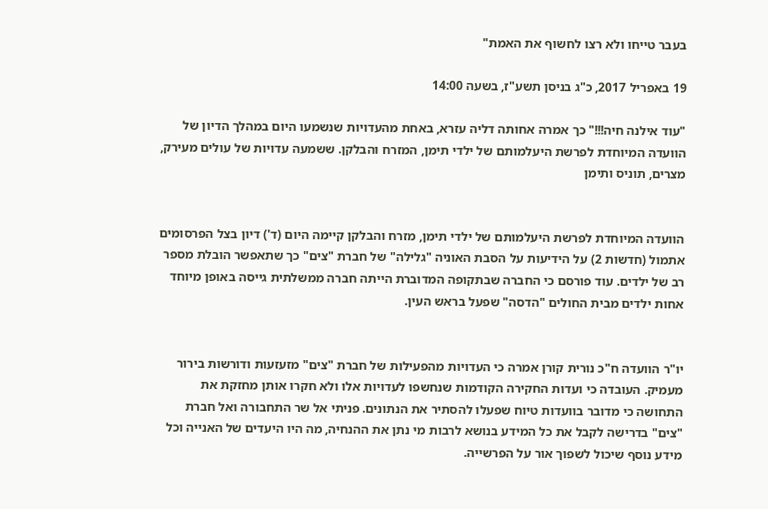בעבר טייחו ולא רצו לחשוף את האמת"

19 באפריל 2017, כ"ג בניסן תשע"ז, בשעה 14:00

"עוד אילנה חיה!!!" כך אמרה אחותה דליה עזרא, באחת מהעדויות שנשמעו היום במהלך הדיון של הוועדה המיוחדת לפרשת היעלמותם של ילדי תימן, המזרח והבלקן. ששמעה עדויות של עולים מעירק, מצרים, תוניס ותימן


הוועדה המיוחדת לפרשת היעלמותם של ילדי תימן, מזרח והבלקן קיימה היום (ד') דיון בצל הפרסומים אתמול (חדשות 2) על הידיעות על הסבת האוניה "גלילה" של חברת "צים" כך שתאפשר הובלת מספר רב של ילדים. עוד פורסם כי החברה שבתקופה המדוברת הייתה חברה ממשלתית גייסה באופן מיוחד אחות ילדים מבית החולים "הדסה" שפעל בראש העין.


יו"ר הוועדה ח"כ נורית קורן אמרה כי העדויות מהפעילות של חברת "צים" מזעזעות ודורשות בירור מעמיק. העובדה כי ועדות החקירה הקודמות שנחשפו לעדויות אלו ולא חקרו אותן מחזקת את התחושה כי מדובר בוועדות טיוח שפעלו להסתיר את הנתונים. פניתי אל שר התחבורה ואל חברת "צים" בדרישה לקבל את כל המידע בנושא לרבות מי נתן את ההנחיה, מה היו היעדים של האנייה וכל מידע נוסף שיכול לשפוך אור על הפרשייה.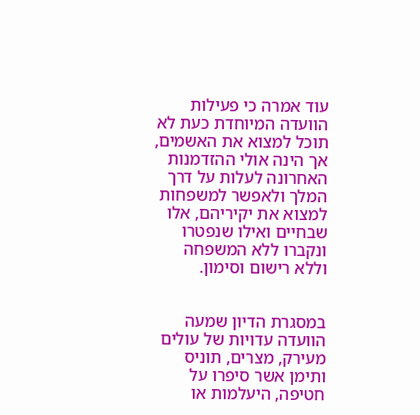עוד אמרה כי פעילות הוועדה המיוחדת כעת לא תוכל למצוא את האשמים, אך הינה אולי ההזדמנות האחרונה לעלות על דרך המלך ולאפשר למשפחות למצוא את יקיריהם, אלו שבחיים ואילו שנפטרו ונקברו ללא המשפחה וללא רישום וסימון.


במסגרת הדיון שמעה הוועדה עדויות של עולים מעירק, מצרים, תוניס ותימן אשר סיפרו על חטיפה, היעלמות או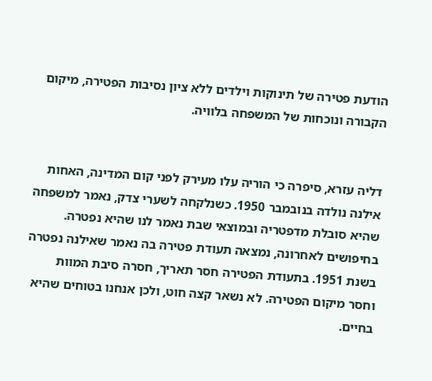הודעת פטירה של תינוקות וילדים ללא ציון נסיבות הפטירה, מיקום הקבורה ונוכחות של המשפחה בלוויה.


דליה עזרא, סיפרה כי הוריה עלו מעירק לפני קום המדינה, האחות אילנה נולדה בנובמבר 1950. כשנלקחה לשערי צדק, נאמר למשפחה שהיא סובלת מדפטריה ובמוצאי שבת נאמר לנו שהיא נפטרה. בחיפושים לאחרונה, נמצאה תעודת פטירה בה נאמר שאילנה נפטרה בשנת 1951. בתעודת הפטירה חסר תאריך, חסרה סיבת המוות וחסר מיקום הפטירה. לא נשאר קצה חוט, ולכן אנחנו בטוחים שהיא בחיים.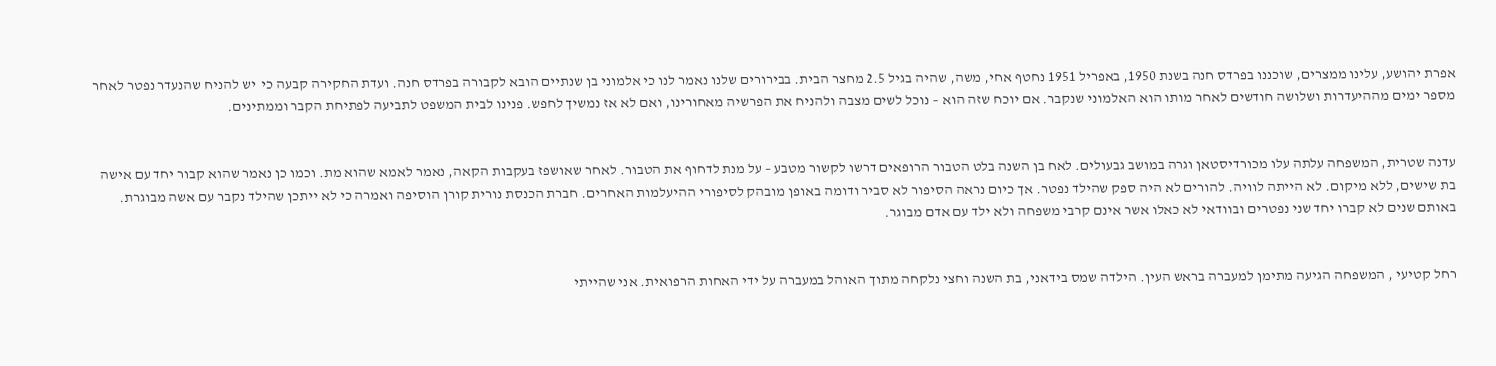אפרת יהושע, עלינו ממצרים, שוכננו בפרדס חנה בשנת 1950, באפריל 1951 נחטף אחי, משה, שהיה בגיל 2.5 מחצר הבית. בבירורים שלנו נאמר לנו כי אלמוני בן שנתיים הובא לקבורה בפרדס חנה. ועדת החקירה קבעה כי  יש להניח שהנעדר נפטר לאחר מספר ימים מההיעדרות ושלושה חודשים לאחר מותו הוא האלמוני שנקבר. אם יוכח שזה הוא – נוכל לשים מצבה ולהניח את הפרשיה מאחורינו, ואם לא אז נמשיך לחפש. פנינו לבית המשפט לתביעה לפתיחת הקבר וממתינים.


עדנה שטרית, המשפחה עלתה עלו מכורדיסטאן וגרה במושב גבעולים. לאח בן השנה בלט הטבור הרופאים דרשו לקשור מטבע – על מנת לדחוף את הטבור. לאחר שאושפז בעקבות הקאה, נאמר לאמא שהוא מת. וכמו כן נאמר שהוא קבור יחד עם אישה בת שישים, ללא מיקום. לא הייתה לוויה. להורים לא היה ספק שהילד נפטר. אך כיום נראה הסיפור לא סביר ודומה באופן מובהק לסיפורי ההיעלמות האחרים. חברת הכנסת נורית קורן הוסיפה ואמרה כי לא ייתכן שהילד נקבר עם אשה מבוגרת. באותם שנים לא קברו יחד שני נפטרים ובוודאי לא כאלו אשר אינם קרבי משפחה ולא ילד עם אדם מבוגר.


רחל קטיעי , המשפחה הגיעה מתימן למעברה בראש העין. הילדה שמס בידאני, בת השנה וחצי נלקחה מתוך האוהל במעברה על ידי האחות הרפואית. אני שהייתי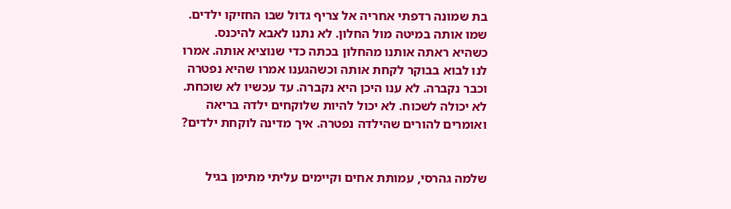בת שמונה רדפתי אחריה אל צריף גדול שבו החזיקו ילדים. שמו אותה במיטה מול החלון. לא נתנו לאבא להיכנס. כשהיא ראתה אותנו מהחלון בכתה כדי שנוציא אותה. אמרו לנו לבוא בבוקר לקחת אותה וכשהגענו אמרו שהיא נפטרה וכבר נקברה. לא ענו היכן היא נקברה. עד עכשיו לא שוכחת. לא יכולה לשכוח. לא יכול להיות שלוקחים ילדה בריאה ואומרים להורים שהילדה נפטרה. איך מדינה לוקחת ילדים?


שלמה גהרסי, עמותת אחים וקיימים עליתי מתימן בגיל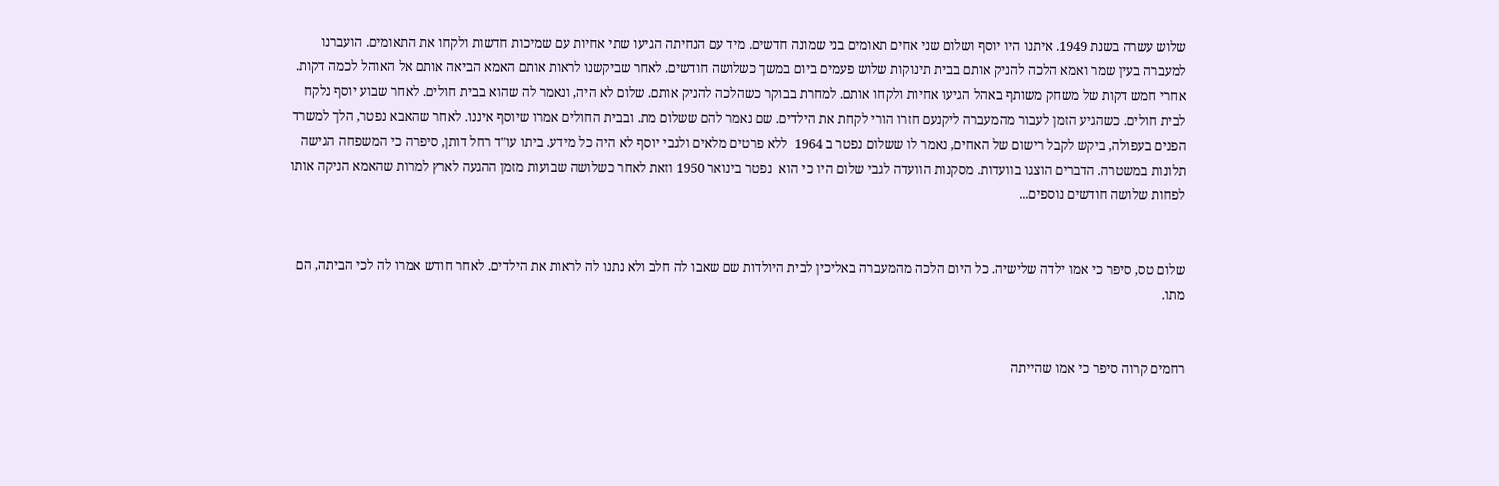שלוש עשרה בשנת 1949. איתנו היו יוסף ושלום שני אחים תאומים בני שמונה חדשים. מיד עם הנחיתה הגיעו שתי אחיות עם שמיכות חדשות ולקחו את התאומים. הועברנו למעברה בעין שמר ואמא הלכה להניק אותם בבית תינוקות שלוש פעמים ביום במשך כשלושה חודשים. לאחר שביקשנו לראות אותם האמא הביאה אותם אל האוהל לכמה דקות.  אחרי חמש דקות של משחק משותף באהל הגיעו אחיות ולקחו אותם. למחרת בבוקר כשהלכה להניק אותם. שלום לא היה, ונאמר לה שהוא בבית חולים. לאחר שבוע יוסף נלקח לבית חולים. כשהגיע הזמן לעבור מהמעברה ליקנעם חזרו הורי לקחת את הילדים. שם נאמר להם ששלום מת. ובבית החולים אמרו שיוסף איננו. לאחר שהאבא נפטר, הלך למשרד הפנים בעפולה, ביקש לקבל רישום של האחים, נאמר לו ששלום נפטר ב 1964  ללא פרטים מלאים ולגבי יוסף לא היה כל מידע. ביתו עו"ד רחל דותן, סיפרה כי המשפחה הגישה תלונות במשטרה. הדברים הוצגו בוועדות. מסקנות הוועדה לגבי שלום היו כי הוא  נפטר בינואר 1950 וזאת לאחר כשלושה שבועות מזמן ההגעה לארץ למרות שהאמא הניקה אותו לפחות שלושה חודשים נוספים...


שלום טס, סיפר כי אמו ילדה שלישיה. כל היום הלכה מהמעברה באליכין לבית היולדות שם שאבו לה חלב ולא נתנו לה לראות את הילדים. לאחר חודש אמרו לה לכי הביתה, הם מתו.


רחמים קרוה סיפר כי אמו שהייתה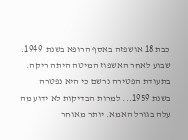כבת 18 אושפזה באסף הרופא בשנת  1949. שבוע לאחר האשפוז המיטה היתה ריקה. בתעודת הפטירה נרשם כי היא נפטרה בשנת 1959... למרות הבדיקות לא ידוע מה עלה בגורל האמא. יותר מאוחר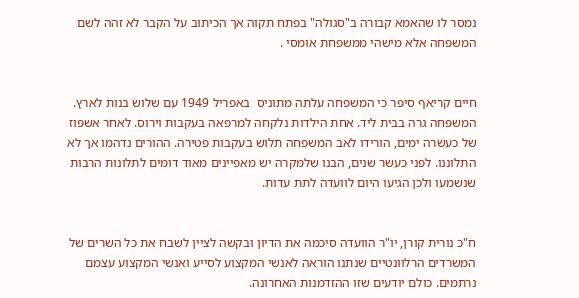נמסר לו שהאמא קבורה ב"סגולה" בפתח תקוה אך הכיתוב על הקבר לא זהה לשם המשפחה אלא מישהי ממשפחת אומסי .


חיים קריאף סיפר כי המשפחה עלתה מתוניס  באפריל 1949 עם שלוש בנות לארץ. המשפחה גרה בבית ליד. אחת הילדות נלקחה למרפאה בעקבות וירוס. לאחר אשפוז של כעשרה ימים, הורידו לאב המשפחה תלוש בעקבות פטירה. ההורים נדהמו אך לא התלוננו. לפני כעשר שנים, הבנו שלמקרה יש מאפיינים מאוד דומים לתלונות הרבות שנשמעו ולכן הגיעו היום לוועדה לתת עדות.


ח"כ נורית קורן, יו"ר הוועדה סיכמה את הדיון ובקשה לציין לשבח את כל השרים של המשרדים הרלוונטיים שנתנו הוראה לאנשי המקצוע לסייע ואנשי המקצוע עצמם נרתמים. כולם יודעים שזו ההזדמנות האחרונה.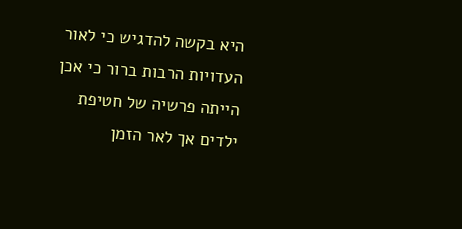היא בקשה להדגיש כי לאור העדויות הרבות ברור כי אכן הייתה פרשיה של חטיפת ילדים אך לאר הזמן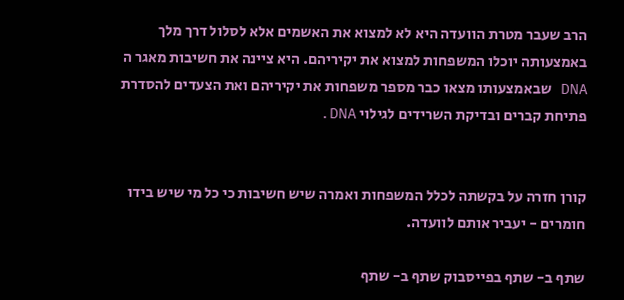הרב שעבר מטרת הוועדה היא לא למצוא את האשמים אלא לסלול דרך מלך באמצעותה יוכלו המשפחות למצוא את יקיריהם. היא ציינה את חשיבות מאגר ה DNA שבאמצעותו מצאו כבר מספר משפחות את יקיריהם ואת הצעדים להסדרת פתיחת קברים ובדיקת השרידים לגילוי DNA.


קורן חזרה על בקשתה לכלל המשפחות ואמרה שיש חשיבות כי כל מי שיש בידו חומרים - יעביר אותם לוועדה.

שתף ב- שתף בפייסבוק שתף ב- שתף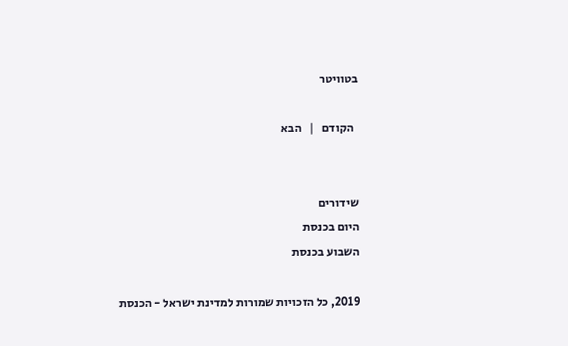בטוויטר

  הקודם   |   הבא


שידורים
היום בכנסת
השבוע בכנסת

2019, כל הזכויות שמורות למדינת ישראל - הכנסת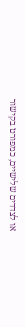או לצדדים שלישיים, כמפורט בקישור